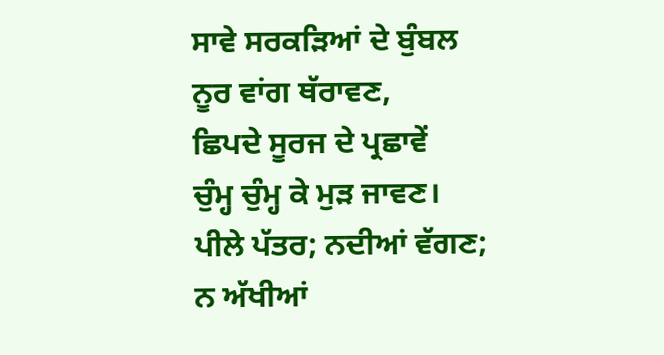ਸਾਵੇ ਸਰਕੜਿਆਂ ਦੇ ਬੁੰਬਲ
ਨੂਰ ਵਾਂਗ ਥੱਰਾਵਣ,
ਛਿਪਦੇ ਸੂਰਜ ਦੇ ਪ੍ਰਛਾਵੇਂ
ਚੁੰਮ੍ਹ ਚੁੰਮ੍ਹ ਕੇ ਮੁੜ ਜਾਵਣ।
ਪੀਲੇ ਪੱਤਰ; ਨਦੀਆਂ ਵੱਗਣ;
ਨ ਅੱਖੀਆਂ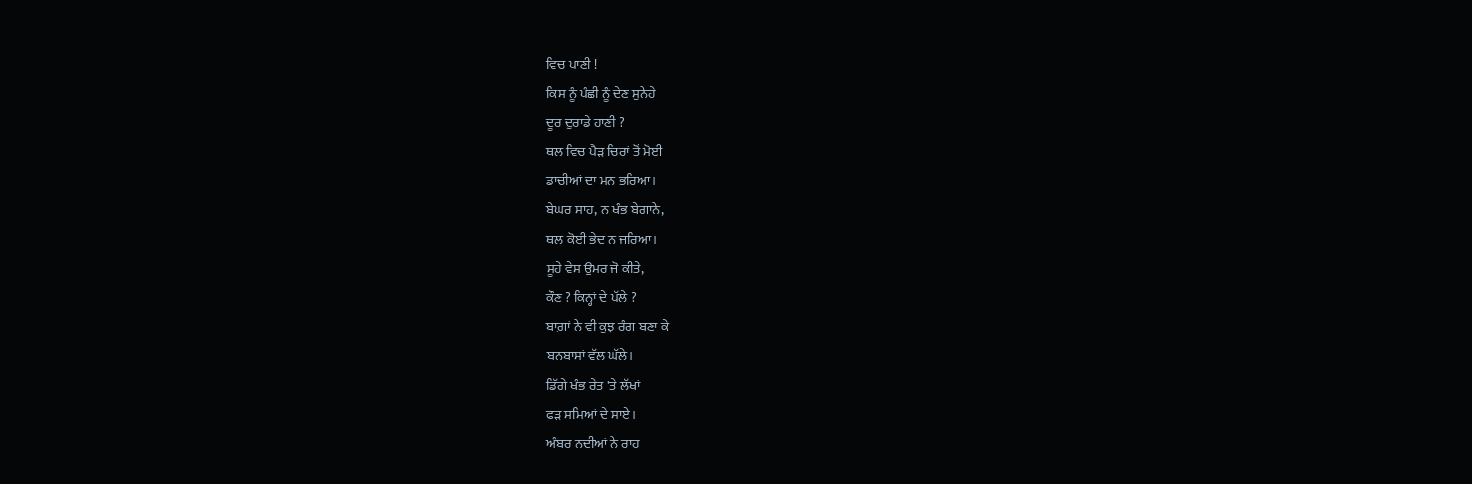ਵਿਚ ਪਾਣੀ !
ਕਿਸ ਨੂੰ ਪੰਛੀ ਨੂੰ ਦੇਣ ਸੁਨੇਹੇ
ਦੂਰ ਦੁਰਾਡੇ ਹਾਣੀ ?
ਥਲ ਵਿਚ ਪੈੜ ਚਿਰਾਂ ਤੋਂ ਮੋਈ
ਡਾਚੀਆਂ ਦਾ ਮਨ ਭਰਿਆ।
ਬੇਘਰ ਸਾਹ, ਨ ਖੰਭ ਬੇਗਾਨੇ,
ਥਲ ਕੋਈ ਭੇਦ ਨ ਜਰਿਆ।
ਸੂਹੇ ਵੇਸ ਉਮਰ ਜੋ ਕੀਤੇ,
ਕੌਣ ? ਕਿਨ੍ਹਾਂ ਦੇ ਪੱਲੇ ?
ਬਾਗ਼ਾਂ ਨੇ ਵੀ ਕੁਝ ਰੰਗ ਬਣਾ ਕੇ
ਬਨਬਾਸਾਂ ਵੱਲ ਘੱਲੇ।
ਡਿੱਗੇ ਖੰਭ ਰੇਤ 'ਤੇ ਲੱਖਾਂ
ਫੜ ਸਮਿਆਂ ਦੇ ਸਾਏ।
ਅੰਬਰ ਨਦੀਆਂ ਨੇ ਰਾਹ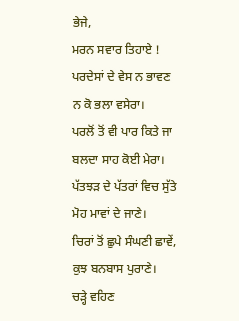ਭੇਜੇ,
ਮਰਨ ਸਵਾਰ ਤਿਹਾਏ !
ਪਰਦੇਸਾਂ ਦੇ ਵੇਸ ਨ ਭਾਵਣ
ਨ ਕੋ ਭਲਾ ਵਸੇਰਾ।
ਪਰਲੋਂ ਤੋਂ ਵੀ ਪਾਰ ਕਿਤੇ ਜਾ
ਬਲਦਾ ਸਾਹ ਕੋਈ ਮੇਰਾ।
ਪੱਤਝੜ ਦੇ ਪੱਤਰਾਂ ਵਿਚ ਸੁੱਤੇ
ਮੋਹ ਮਾਵਾਂ ਦੇ ਜਾਣੇ।
ਚਿਰਾਂ ਤੋਂ ਛੁਪੇ ਸੰਘਣੀ ਛਾਵੇਂ,
ਕੁਝ ਬਨਬਾਸ ਪੁਰਾਣੇ।
ਚੜ੍ਹੇ ਵਹਿਣ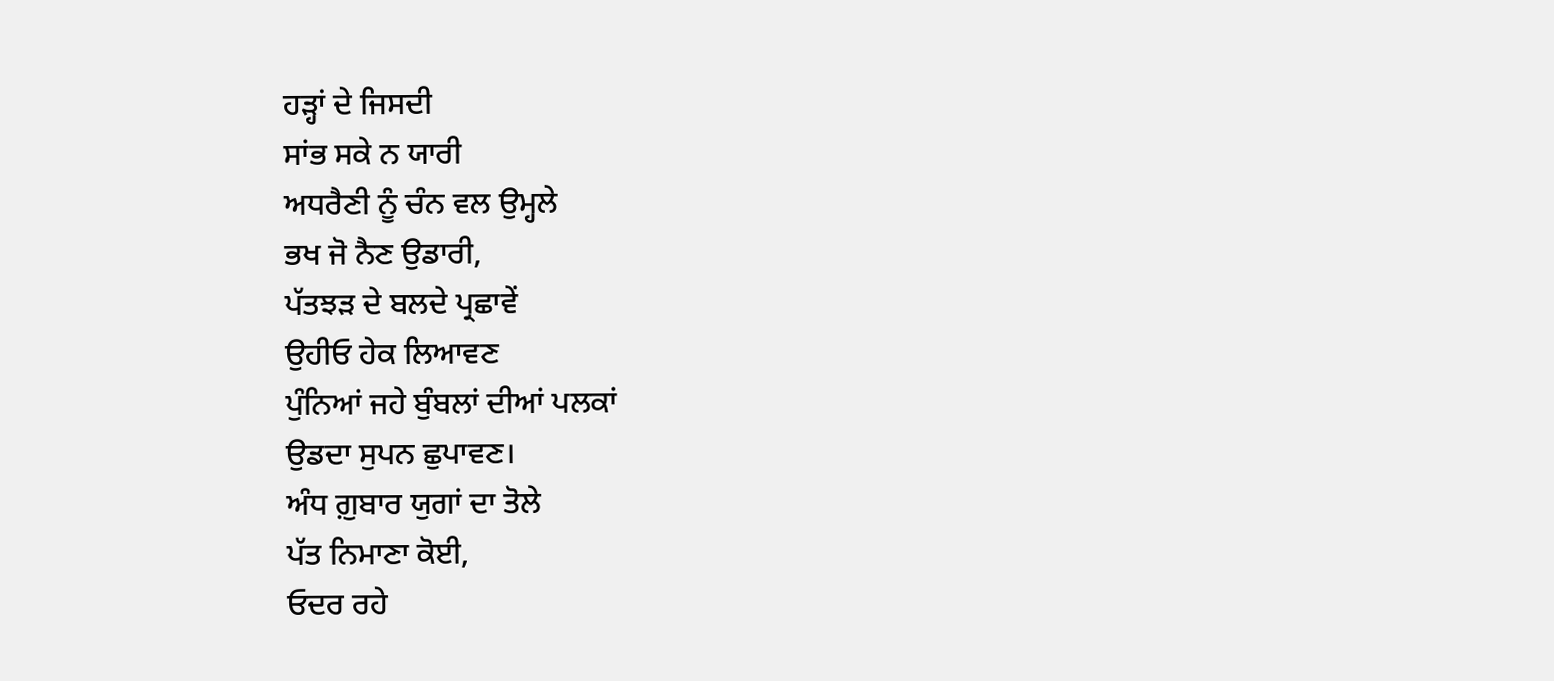ਹੜ੍ਹਾਂ ਦੇ ਜਿਸਦੀ
ਸਾਂਭ ਸਕੇ ਨ ਯਾਰੀ
ਅਧਰੈਣੀ ਨੂੰ ਚੰਨ ਵਲ ਉਮ੍ਹਲੇ
ਭਖ ਜੋ ਨੈਣ ਉਡਾਰੀ,
ਪੱਤਝੜ ਦੇ ਬਲਦੇ ਪ੍ਰਛਾਵੇਂ
ਉਹੀਓ ਹੇਕ ਲਿਆਵਣ
ਪੁੰਨਿਆਂ ਜਹੇ ਬੁੰਬਲਾਂ ਦੀਆਂ ਪਲਕਾਂ
ਉਡਦਾ ਸੁਪਨ ਛੁਪਾਵਣ।
ਅੰਧ ਗ਼ੁਬਾਰ ਯੁਗਾਂ ਦਾ ਤੋਲੇ
ਪੱਤ ਨਿਮਾਣਾ ਕੋਈ,
ਓਦਰ ਰਹੇ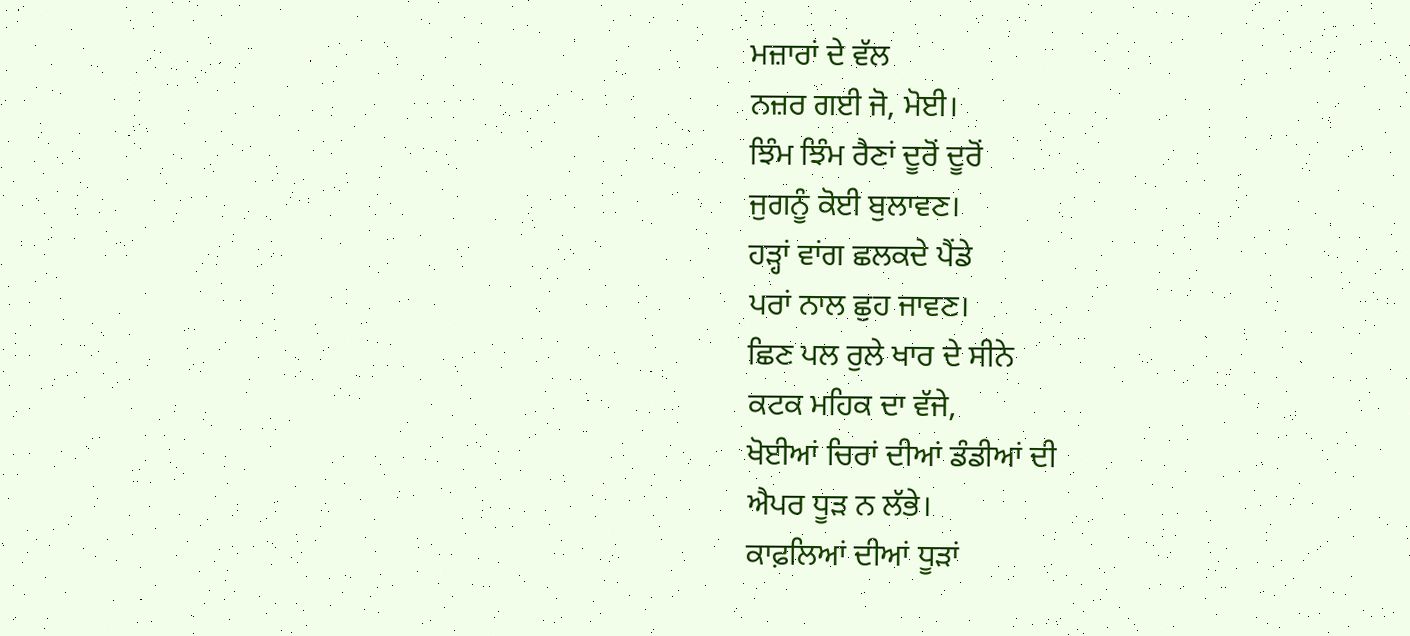ਮਜ਼ਾਰਾਂ ਦੇ ਵੱਲ
ਨਜ਼ਰ ਗਈ ਜੋ, ਮੋਈ।
ਝਿੰਮ ਝਿੰਮ ਰੈਣਾਂ ਦੂਰੋਂ ਦੂਰੋਂ
ਜੁਗਨੂੰ ਕੋਈ ਬੁਲਾਵਣ।
ਹੜ੍ਹਾਂ ਵਾਂਗ ਛਲਕਦੇ ਪੈਂਡੇ
ਪਰਾਂ ਨਾਲ ਛੁਹ ਜਾਵਣ।
ਛਿਣ ਪਲ ਰੁਲੇ ਖਾਰ ਦੇ ਸੀਨੇ
ਕਟਕ ਮਹਿਕ ਦਾ ਵੱਜੇ,
ਖੋਈਆਂ ਚਿਰਾਂ ਦੀਆਂ ਡੰਡੀਆਂ ਦੀ
ਐਪਰ ਧੂੜ ਨ ਲੱਭੇ।
ਕਾਫ਼ਲਿਆਂ ਦੀਆਂ ਧੂੜਾਂ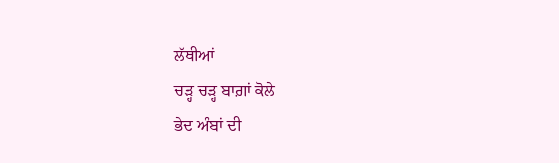ਲੱਥੀਆਂ
ਚੜ੍ਹ ਚੜ੍ਹ ਬਾਗ਼ਾਂ ਕੋਲੇ
ਭੇਦ ਅੰਬਾਂ ਦੀ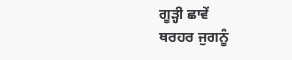ਗੂੜ੍ਹੀ ਛਾਵੇਂ
ਥਰਹਰ ਜੁਗਨੂੰ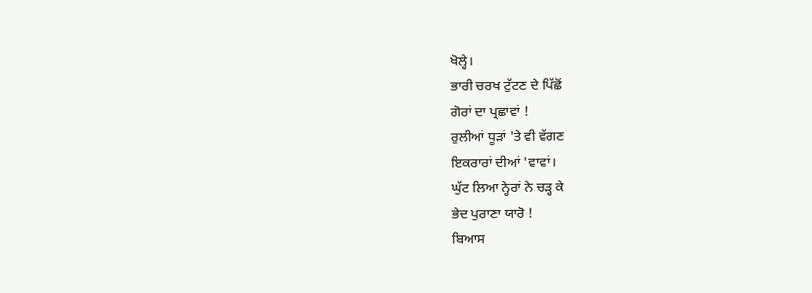ਖੋਲ੍ਹੇ।
ਭਾਰੀ ਚਰਖ ਟੁੱਟਣ ਦੇ ਪਿੱਛੋਂ
ਗੋਰਾਂ ਦਾ ਪ੍ਰਛਾਵਾਂ !
ਰੁਲੀਆਂ ਧੂੜਾਂ 'ਤੇ ਵੀ ਵੱਗਣ
ਇਕਰਾਰਾਂ ਦੀਆਂ 'ਵਾਵਾਂ।
ਘੁੱਟ ਲਿਆ ਨ੍ਹੇਰਾਂ ਨੇ ਚੜ੍ਹ ਕੇ
ਭੇਦ ਪੁਰਾਣਾ ਯਾਰੋ !
ਬਿਆਸ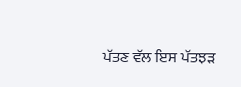ਪੱਤਣ ਵੱਲ ਇਸ ਪੱਤਝੜ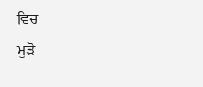ਵਿਚ
ਮੁੜੋ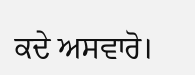ਕਦੇ ਅਸਵਾਰੋ।